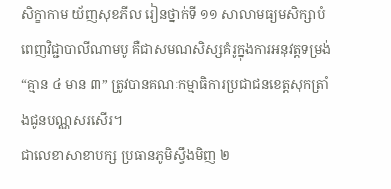សិក្ខាកាម យ័ញសុខភីល រៀនថ្នាក់ទី ១១ សាលាមធ្យមសិក្សាបំពេញវិជ្ជាបាលីណាមបូ គឺជាសមណសិស្សគំរូក្នុងការអនុវត្តទម្រង់ “គ្មាន ៤ មាន ៣” ត្រូវបានគណៈកម្មាធិការប្រជាជនខេត្តសុកត្រាំងជូនបណ្ណសរសើរ។
ជាលេខាសាខាបក្ស ប្រធានភូមិស្វឹងមិញ ២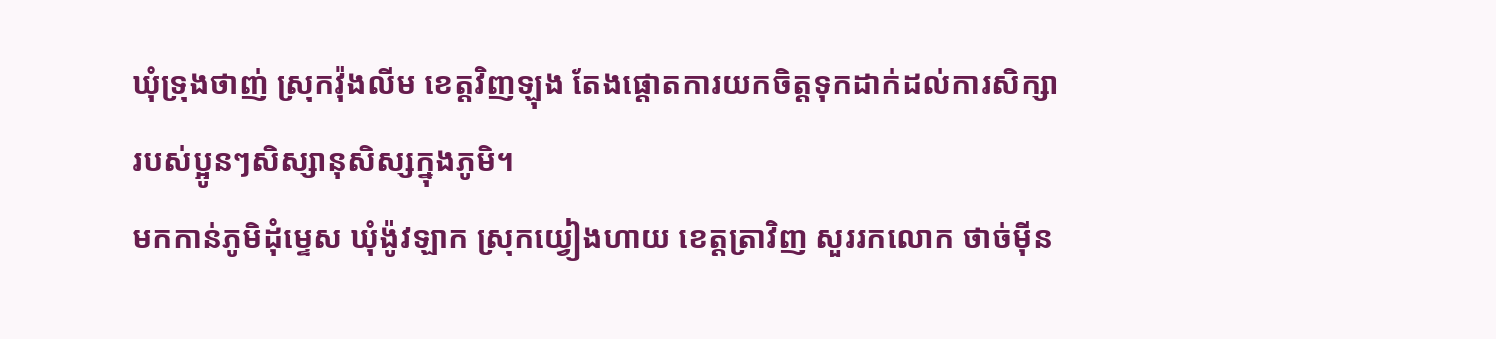ឃុំទ្រុងថាញ់ ស្រុកវ៉ុងលីម ខេត្តវិញឡុង តែងផ្តោតការយកចិត្តទុកដាក់ដល់ការសិក្សារបស់ប្អូនៗសិស្សានុសិស្សក្នុងភូមិ។
មកកាន់ភូមិដុំម្ទេស ឃុំង៉ូវឡាក ស្រុកយ្វៀងហាយ ខេត្តត្រាវិញ សួររកលោក ថាច់ម៉ីន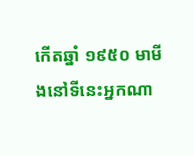កើតឆ្នាំ ១៩៥០ មាមីងនៅទីនេះអ្នកណា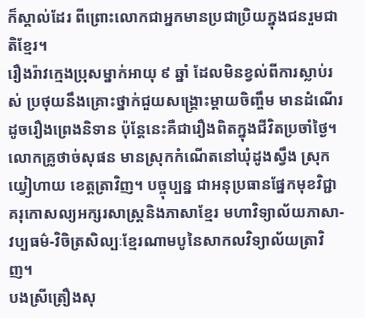ក៏ស្គាល់ដែរ ពីព្រោះលោកជាអ្នកមានប្រជាប្រិយក្នុងជនរួមជាតិខ្មែរ។
រឿងរ៉ាវក្មេងប្រុសម្នាក់អាយុ ៩ ឆ្នាំ ដែលមិនខ្វល់ពីការស្លាប់រស់ ប្រថុយនឹងគ្រោះថ្នាក់ជួយសង្រ្គោះម្តាយចិញ្ចឹម មានដំណើរដូចរឿងព្រេងនិទាន ប៉ុន្តែនេះគឺជារឿងពិតក្នុងជីវិតប្រចាំថ្ងៃ។
លោកគ្រូថាច់សុផន មានស្រុកកំណើតនៅឃុំដូងស្វឹង ស្រុកយ្វៀហាយ ខេត្តត្រាវិញ។ បច្ចុប្បន្ន ជាអនុប្រធានផ្នែកមុខវិជ្ជាគរុកោសល្យអក្សរសាស្រ្តនិងភាសាខ្មែរ មហាវិទ្យាល័យភាសា-វប្បធម៌-វិចិត្រសិល្បៈខ្មែរណាមបូនៃសាកលវិទ្យាល័យត្រាវិញ។
បងស្រីត្រឿងសុ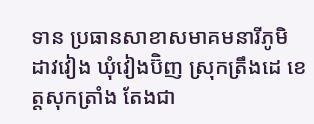ទាន ប្រធានសាខាសមាគមនារីភូមិដាវវៀង ឃុំវៀងប៊ិញ ស្រុកត្រឹងដេ ខេត្តសុកត្រាំង តែងជា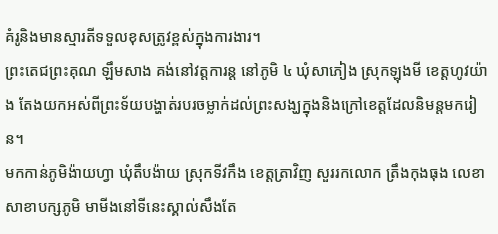គំរូនិងមានស្មារតីទទួលខុសត្រូវខ្ពស់ក្នុងការងារ។
ព្រះតេជព្រះគុណ ឡឹមសាង គង់នៅវត្តការន្ត នៅភូមិ ៤ ឃុំសាភៀង ស្រុកឡុងមី ខេត្តហូវយ៉ាង តែងយកអស់ពីព្រះទ័យបង្ហាត់របរចម្លាក់ដល់ព្រះសង្ឃក្នុងនិងក្រៅខេត្តដែលនិមន្តមករៀន។
មកកាន់ភូមិង៉ាយហ្វា ឃុំតឹបង៉ាយ ស្រុកទីវកឹង ខេត្តត្រាវិញ សួររកលោក ត្រឹងកុងធុង លេខាសាខាបក្សភូមិ មាមីងនៅទីនេះស្គាល់សឹងតែ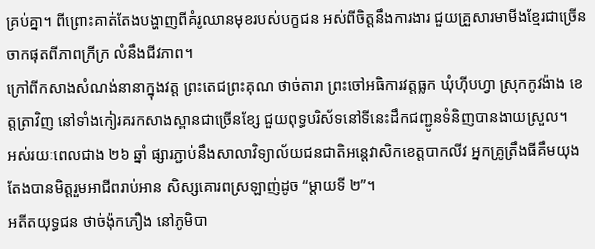គ្រប់គ្នា។ ពីព្រោះគាត់តែងបង្ហាញពីគំរូឈានមុខរបស់បក្ខជន អស់ពីចិត្តនឹងការងារ ជួយគ្រួសារមាមីងខ្មែរជាច្រើនចាកផុតពីភាពក្រីក្រ លំនឹងជីវភាព។
ក្រៅពីកសាងសំណង់នានាក្នុងវត្ត ព្រះតេជព្រះគុណ ថាច់តារា ព្រះចៅអធិការវត្តធ្លក ឃុំហ៊ីបហ្វា ស្រុកកូវង៉ាង ខេត្តត្រាវិញ នៅទាំងកៀរគរកសាងស្ពានជាច្រើនខ្សែ ជួយពុទ្ធបរិស័ទនៅទីនេះដឹកជញ្ជូនទំនិញបានងាយស្រួល។
អស់រយៈពេលជាង ២៦ ឆ្នាំ ផ្សារភ្ជាប់នឹងសាលាវិទ្យាល័យជនជាតិអន្តេវាសិកខេត្តបាកលីវ អ្នកគ្រូត្រឹងធីគឹមយុង តែងបានមិត្តរួមអាជីពរាប់អាន សិស្សគោរពស្រឡាញ់ដូច “ម្តាយទី ២”។
អតីតយុទ្ធជន ថាច់ង៉ុកភឿង នៅភូមិបា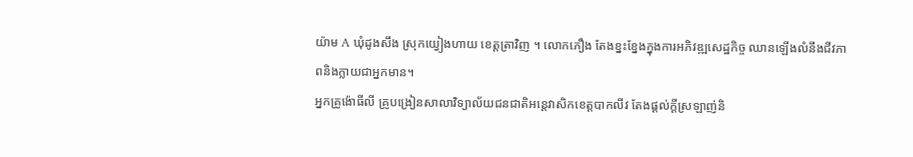យ៉ាម A ឃុំដូងសឹង ស្រុកយ្វៀងហាយ ខេត្តត្រាវិញ ។ លោកភឿង តែងខ្នះខ្នែងក្នុងការអភិវឌ្ឍសេដ្ឋកិច្ច ឈានឡើងលំនឹងជីវភាពនិងក្លាយជាអ្នកមាន។
អ្នកគ្រូង៉ោធីលី គ្រូបង្រៀនសាលាវិទ្យាល័យជនជាតិអន្តេវាសិកខេត្តបាកលីវ តែងផ្តល់ក្តីស្រឡាញ់និ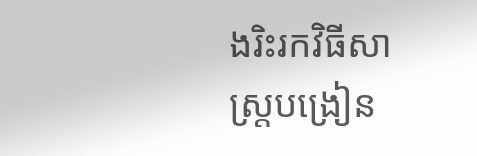ងរិះរកវិធីសាស្ត្របង្រៀន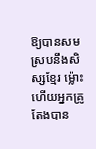ឱ្យបានសមស្របនឹងសិស្សខ្មែរ ម៉្លោះហើយអ្នកគ្រូតែងបាន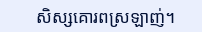សិស្សគោរពស្រឡាញ់។